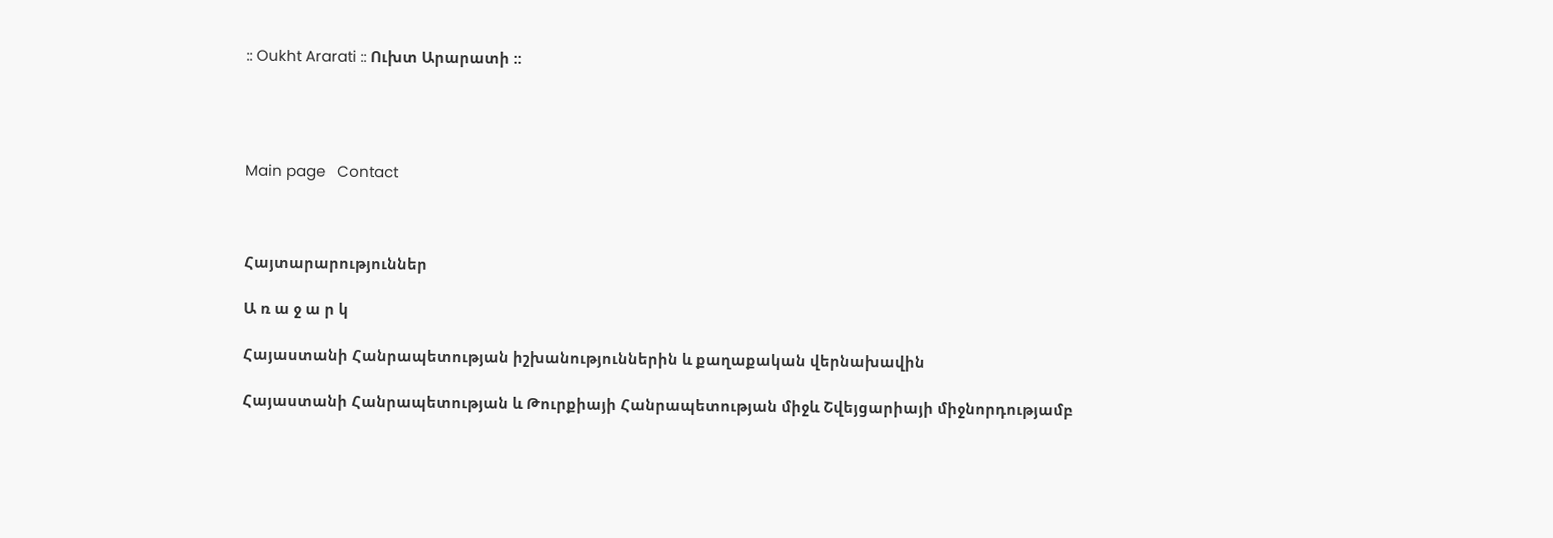:: Oukht Ararati :: Ուխտ Արարատի ::




Main page   Contact



Հայտարարություններ

Ա ռ ա ջ ա ր կ

Հայաստանի Հանրապետության իշխանություններին և քաղաքական վերնախավին

Հայաստանի Հանրապետության և Թուրքիայի Հանրապետության միջև Շվեյցարիայի միջնորդությամբ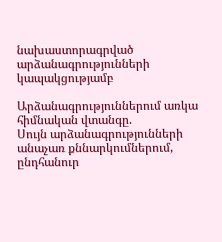նախաստորագրված արձանագրությունների կապակցությամբ

Արձանագրություններում առկա հիմնական վտանգը.
Սույն արձանագրությունների անաչառ քննարկումներում, ընդհանուր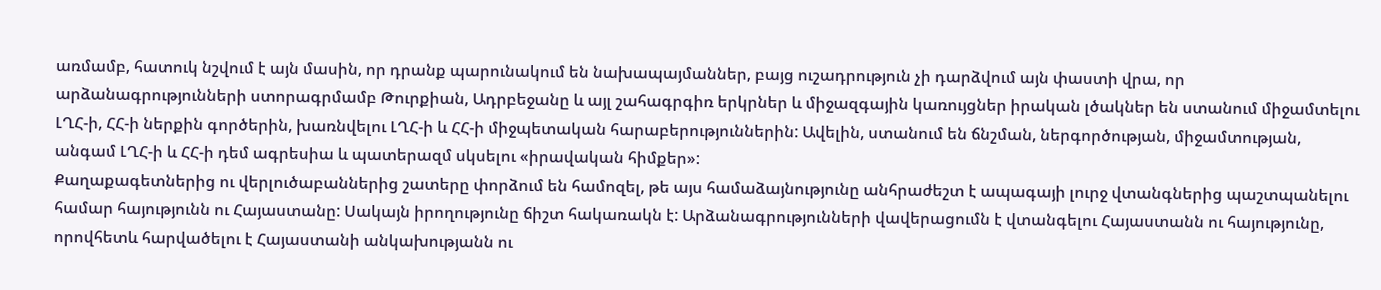առմամբ, հատուկ նշվում է այն մասին, որ դրանք պարունակում են նախապայմաններ, բայց ուշադրություն չի դարձվում այն փաստի վրա, որ արձանագրությունների ստորագրմամբ Թուրքիան, Ադրբեջանը և այլ շահագրգիռ երկրներ և միջազգային կառույցներ իրական լծակներ են ստանում միջամտելու ԼՂՀ-ի, ՀՀ-ի ներքին գործերին, խառնվելու ԼՂՀ-ի և ՀՀ-ի միջպետական հարաբերություններին: Ավելին, ստանում են ճնշման, ներգործության, միջամտության, անգամ ԼՂՀ-ի և ՀՀ-ի դեմ ագրեսիա և պատերազմ սկսելու «իրավական հիմքեր»:
Քաղաքագետներից ու վերլուծաբաններից շատերը փորձում են համոզել, թե այս համաձայնությունը անհրաժեշտ է ապագայի լուրջ վտանգներից պաշտպանելու համար հայությունն ու Հայաստանը: Սակայն իրողությունը ճիշտ հակառակն է: Արձանագրությունների վավերացումն է վտանգելու Հայաստանն ու հայությունը, որովհետև հարվածելու է Հայաստանի անկախությանն ու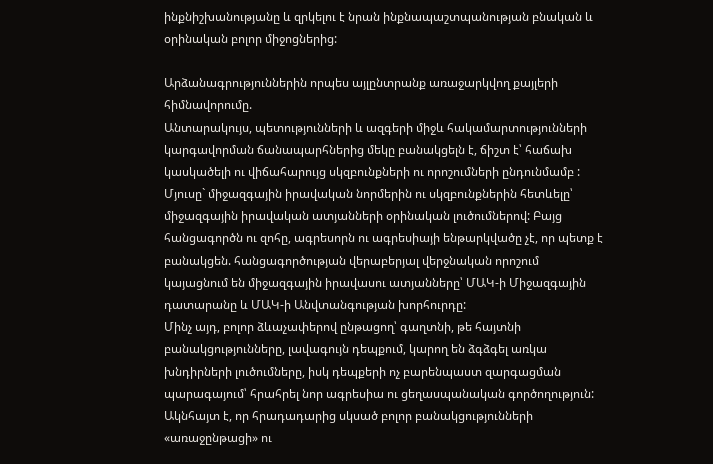ինքնիշխանությանը և զրկելու է նրան ինքնապաշտպանության բնական և օրինական բոլոր միջոցներից:

Արձանագրություններին որպես այլընտրանք առաջարկվող քայլերի հիմնավորումը.
Անտարակույս, պետությունների և ազգերի միջև հակամարտությունների կարգավորման ճանապարհներից մեկը բանակցելն է, ճիշտ է՝ հաճախ կասկածելի ու վիճահարույց սկզբունքների ու որոշումների ընդունմամբ : Մյուսը` միջազգային իրավական նորմերին ու սկզբունքներին հետևելը՝ միջազգային իրավական ատյանների օրինական լուծումներով: Բայց հանցագործն ու զոհը, ագրեսորն ու ագրեսիայի ենթարկվածը չէ, որ պետք է բանակցեն. հանցագործության վերաբերյալ վերջնական որոշում կայացնում են միջազգային իրավասու ատյանները՝ ՄԱԿ-ի Միջազգային դատարանը և ՄԱԿ-ի Անվտանգության խորհուրդը:
Մինչ այդ, բոլոր ձևաչափերով ընթացող՝ գաղտնի, թե հայտնի բանակցությունները, լավագույն դեպքում, կարող են ձգձգել առկա խնդիրների լուծումները, իսկ դեպքերի ոչ բարենպաստ զարգացման պարագայում՝ հրահրել նոր ագրեսիա ու ցեղասպանական գործողություն: Ակնհայտ է, որ հրադադարից սկսած բոլոր բանակցությունների «առաջընթացի» ու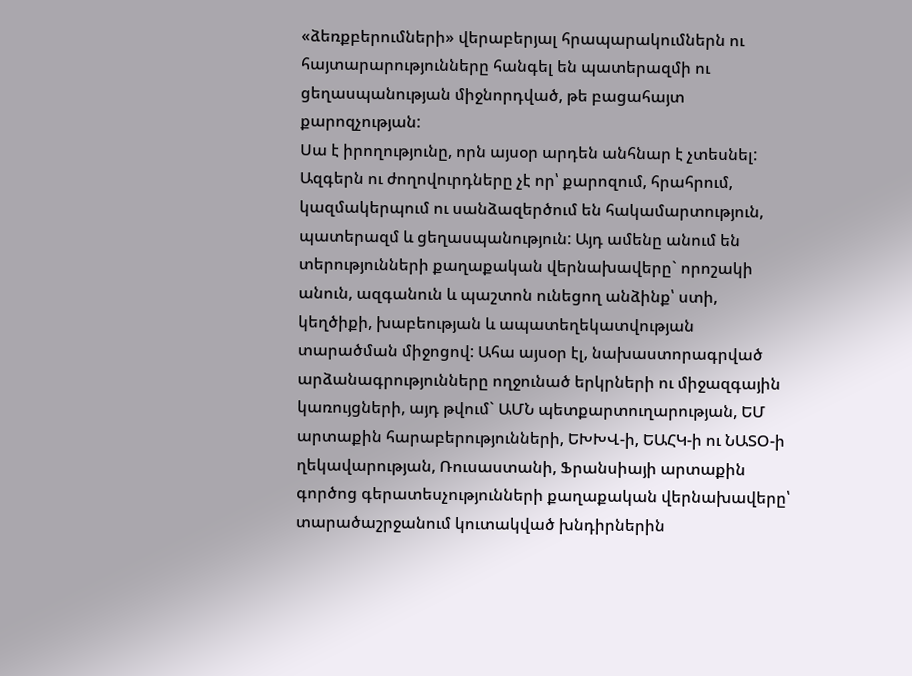«ձեռքբերումների» վերաբերյալ հրապարակումներն ու հայտարարությունները հանգել են պատերազմի ու ցեղասպանության միջնորդված, թե բացահայտ քարոզչության:
Սա է իրողությունը, որն այսօր արդեն անհնար է չտեսնել:
Ազգերն ու ժողովուրդները չէ որ՝ քարոզում, հրահրում, կազմակերպում ու սանձազերծում են հակամարտություն, պատերազմ և ցեղասպանություն: Այդ ամենը անում են տերությունների քաղաքական վերնախավերը` որոշակի անուն, ազգանուն և պաշտոն ունեցող անձինք՝ ստի, կեղծիքի, խաբեության և ապատեղեկատվության տարածման միջոցով: Ահա այսօր էլ, նախաստորագրված արձանագրությունները ողջունած երկրների ու միջազգային կառույցների, այդ թվում` ԱՄՆ պետքարտուղարության, ԵՄ արտաքին հարաբերությունների, ԵԽԽՎ-ի, ԵԱՀԿ-ի ու ՆԱՏՕ-ի ղեկավարության, Ռուսաստանի, Ֆրանսիայի արտաքին գործոց գերատեսչությունների քաղաքական վերնախավերը՝ տարածաշրջանում կուտակված խնդիրներին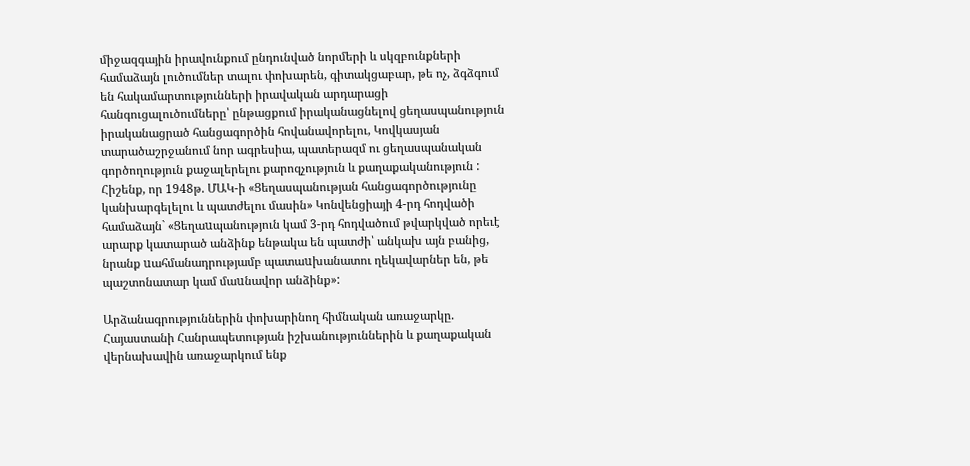միջազգային իրավունքում ընդունված նորմերի և սկզբունքների համաձայն լուծումներ տալու փոխարեն, գիտակցաբար, թե ոչ, ձգձգում են հակամարտությունների իրավական արդարացի հանգուցալուծումները՝ ընթացքում իրականացնելով ցեղասպանություն իրականացրած հանցագործին հովանավորելու, Կովկասյան տարածաշրջանում նոր ագրեսիա, պատերազմ ու ցեղասպանական գործողություն քաջալերելու քարոզչություն և քաղաքականություն : Հիշենք, որ 1948թ. ՄԱԿ-ի «Ցեղասպանության հանցագործությունը կանխարգելելու և պատժելու մասին» Կոնվենցիայի 4-րդ հոդվածի համաձայն` «Ցեղաuպանություն կամ 3-րդ հոդվածում թվարկված որեւէ արարք կատարած անձինք ենթակա են պատժի՝ անկախ այն բանից, նրանք uահմանադրությամբ պատաuխանատու ղեկավարներ են, թե պաշտոնատար կամ մաuնավոր անձինք»:

Արձանագրություններին փոխարինող հիմնական առաջարկը.
Հայաստանի Հանրապետության իշխանություններին և քաղաքական վերնախավին առաջարկում ենք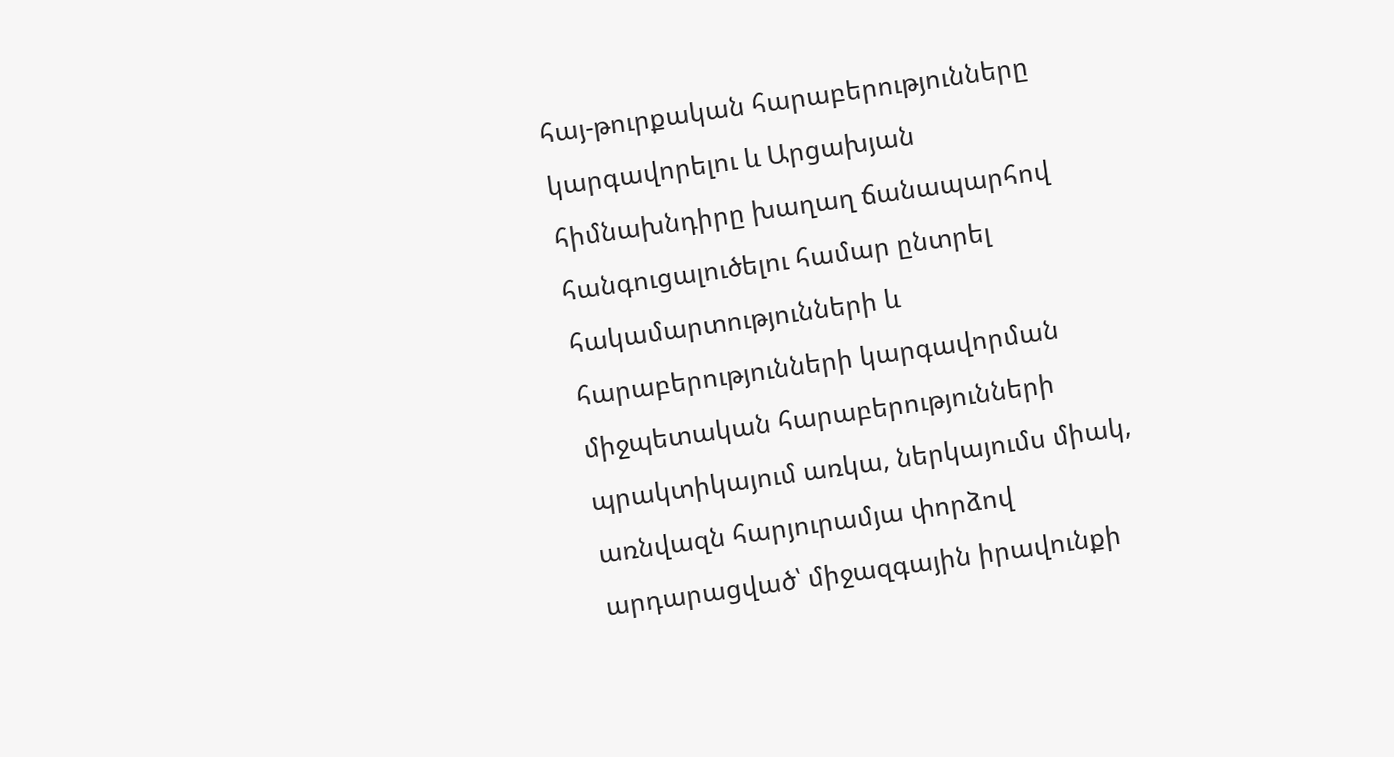հայ-թուրքական հարաբերությունները կարգավորելու և Արցախյան հիմնախնդիրը խաղաղ ճանապարհով հանգուցալուծելու համար ընտրել հակամարտությունների և հարաբերությունների կարգավորման միջպետական հարաբերությունների պրակտիկայում առկա, ներկայումս միակ, առնվազն հարյուրամյա փորձով արդարացված՝ միջազգային իրավունքի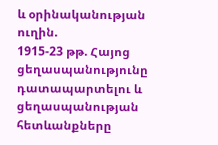և օրինականության ուղին.
1915-23 թթ. Հայոց ցեղասպանությունը դատապարտելու և ցեղասպանության հետևանքները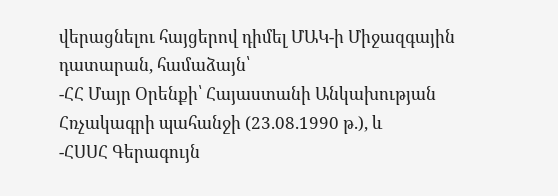վերացնելու հայցերով դիմել ՄԱԿ-ի Միջազգային դատարան, համաձայն՝
-ՀՀ Մայր Օրենքի՝ Հայաստանի Անկախության Հռչակագրի պահանջի (23.08.1990 թ.), և
-ՀՍՍՀ Գերագույն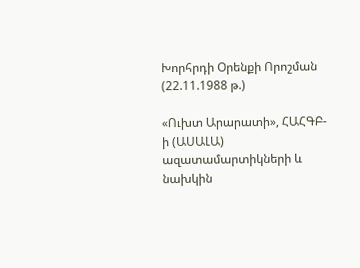Խորհրդի Օրենքի Որոշման (22.11.1988 թ.)

«Ուխտ Արարատի», ՀԱՀԳԲ-ի (ԱՍԱԼԱ) ազատամարտիկների և նախկին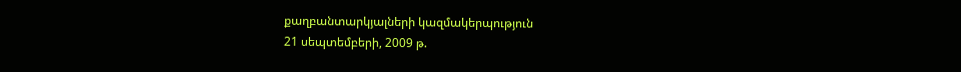քաղբանտարկյալների կազմակերպություն
21 սեպտեմբերի, 2009 թ.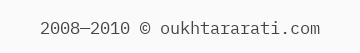2008—2010 © oukhtararati.com